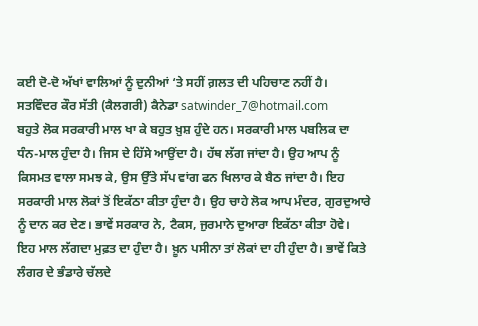ਕਈ ਦੋ-ਦੋ ਅੱਖਾਂ ਵਾਲਿਆਂ ਨੂੰ ਦੁਨੀਆਂ ‘ਤੇ ਸਹੀਂ ਗ਼ਲਤ ਦੀ ਪਹਿਚਾਣ ਨਹੀਂ ਹੈ।
ਸਤਵਿੰਦਰ ਕੌਰ ਸੱਤੀ (ਕੈਲਗਰੀ) ਕੈਨੇਡਾ satwinder_7@hotmail.com
ਬਹੁਤੇ ਲੋਕ ਸਰਕਾਰੀ ਮਾਲ ਖਾ ਕੇ ਬਹੁਤ ਖ਼ੁਸ਼ ਹੁੰਦੇ ਹਨ। ਸਰਕਾਰੀ ਮਾਲ ਪਬਲਿਕ ਦਾ ਧੰਨ-ਮਾਲ ਹੁੰਦਾ ਹੈ। ਜਿਸ ਦੇ ਹਿੱਸੇ ਆਉਂਦਾ ਹੈ। ਹੱਥ ਲੱਗ ਜਾਂਦਾ ਹੈ। ਉਹ ਆਪ ਨੂੰ ਕਿਸਮਤ ਵਾਲਾ ਸਮਝ ਕੇ, ਉਸ ਉੱਤੇ ਸੱਪ ਵਾਂਗ ਫਨ ਖਿਲਾਰ ਕੇ ਬੈਠ ਜਾਂਦਾ ਹੈ। ਇਹ ਸਰਕਾਰੀ ਮਾਲ ਲੋਕਾਂ ਤੋਂ ਇਕੱਠਾ ਕੀਤਾ ਹੁੰਦਾ ਹੈ। ਉਹ ਚਾਹੇ ਲੋਕ ਆਪ ਮੰਦਰ, ਗੁਰਦੁਆਰੇ ਨੂੰ ਦਾਨ ਕਰ ਦੇਣ। ਭਾਵੇਂ ਸਰਕਾਰ ਨੇ, ਟੈਕਸ, ਜੁਰਮਾਨੇ ਦੁਆਰਾ ਇਕੱਠਾ ਕੀਤਾ ਹੋਵੇ। ਇਹ ਮਾਲ ਲੱਗਦਾ ਮੁਫ਼ਤ ਦਾ ਹੁੰਦਾ ਹੈ। ਖ਼ੂਨ ਪਸੀਨਾ ਤਾਂ ਲੋਕਾਂ ਦਾ ਹੀ ਹੁੰਦਾ ਹੈ। ਭਾਵੇਂ ਕਿਤੇ ਲੰਗਰ ਦੇ ਭੰਡਾਰੇ ਚੱਲਦੇ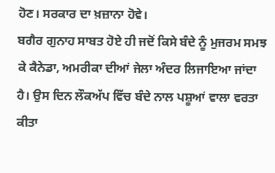ਹੋਣ। ਸਰਕਾਰ ਦਾ ਖ਼ਜ਼ਾਨਾ ਹੋਵੇ।
ਬਗੈਰ ਗੁਨਾਹ ਸਾਬਤ ਹੋਏ ਹੀ ਜਦੋਂ ਕਿਸੇ ਬੰਦੇ ਨੂੰ ਮੁਜਰਮ ਸਮਝ ਕੇ ਕੈਨੇਡਾ, ਅਮਰੀਕਾ ਦੀਆਂ ਜੇਲਾ ਅੰਦਰ ਲਿਜਾਇਆ ਜਾਂਦਾ ਹੈ। ਉਸ ਦਿਨ ਲੌਕਅੱਪ ਵਿੱਚ ਬੰਦੇ ਨਾਲ ਪਸ਼ੂਆਂ ਵਾਲਾ ਵਰਤਾ ਕੀਤਾ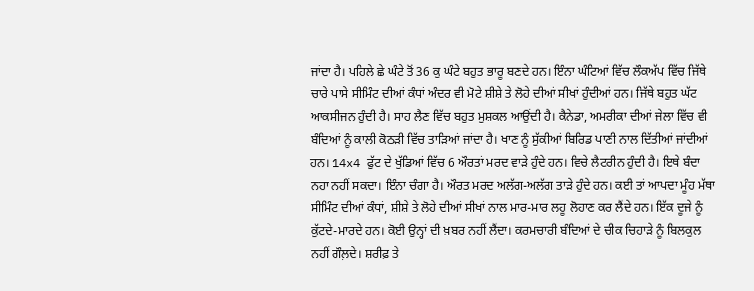ਜਾਂਦਾ ਹੈ। ਪਹਿਲੇ ਛੇ ਘੰਟੇ ਤੋਂ 36 ਕੁ ਘੰਟੇ ਬਹੁਤ ਭਾਰੂ ਬਣਦੇ ਹਨ। ਇੰਨਾ ਘੰਟਿਆਂ ਵਿੱਚ ਲੌਕਅੱਪ ਵਿੱਚ ਜਿੱਥੇ ਚਾਰੇ ਪਾਸੇ ਸੀਮਿੰਟ ਦੀਆਂ ਕੰਧਾਂ ਅੰਦਰ ਵੀ ਮੋਟੇ ਸ਼ੀਸ਼ੇ ਤੇ ਲੋਹੇ ਦੀਆਂ ਸੀਖਾਂ ਹੁੰਦੀਆਂ ਹਨ। ਜਿੱਥੇ ਬਹੁਤ ਘੱਟ ਆਕਸੀਜਨ ਹੁੰਦੀ ਹੈ। ਸਾਹ ਲੈਣ ਵਿੱਚ ਬਹੁਤ ਮੁਸ਼ਕਲ ਆਉਂਦੀ ਹੈ। ਕੈਨੇਡਾ, ਅਮਰੀਕਾ ਦੀਆਂ ਜੇਲਾ ਵਿੱਚ ਵੀ ਬੰਦਿਆਂ ਨੂੰ ਕਾਲੀ ਕੋਠੜੀ ਵਿੱਚ ਤਾੜਿਆਂ ਜਾਂਦਾ ਹੈ। ਖਾਣ ਨੂੰ ਸੁੱਕੀਆਂ ਬਿਰਿਡ ਪਾਣੀ ਨਾਲ ਦਿੱਤੀਆਂ ਜਾਂਦੀਆਂ ਹਨ। 14x4 ਫੁੱਟ ਦੇ ਖੁੱਡਿਆਂ ਵਿੱਚ 6 ਔਰਤਾਂ ਮਰਦ ਵਾੜੇ ਹੁੰਦੇ ਹਨ। ਵਿਚੇ ਲੈਟਰੀਨ ਹੁੰਦੀ ਹੈ। ਇਥੇ ਬੰਦਾ ਨਹਾ ਨਹੀਂ ਸਕਦਾ। ਇੰਨਾ ਚੰਗਾ ਹੈ। ਔਰਤ ਮਰਦ ਅਲੱਗ-ਅਲੱਗ ਤਾੜੇ ਹੁੰਦੇ ਹਨ। ਕਈ ਤਾਂ ਆਪਦਾ ਮੂੰਹ ਮੱਥਾ ਸੀਮਿੰਟ ਦੀਆਂ ਕੰਧਾਂ, ਸ਼ੀਸ਼ੇ ਤੇ ਲੋਹੇ ਦੀਆਂ ਸੀਖਾਂ ਨਾਲ ਮਾਰ-ਮਾਰ ਲਹੂ ਲੋਹਾਣ ਕਰ ਲੈਂਦੇ ਹਨ। ਇੱਕ ਦੂਜੇ ਨੂੰ ਕੁੱਟਦੇ-ਮਾਰਦੇ ਹਨ। ਕੋਈ ਉਨ੍ਹਾਂ ਦੀ ਖ਼ਬਰ ਨਹੀਂ ਲੈਂਦਾ। ਕਰਮਚਾਰੀ ਬੰਦਿਆਂ ਦੇ ਚੀਕ ਚਿਹਾੜੇ ਨੂੰ ਬਿਲਕੁਲ ਨਹੀਂ ਗੌਲ਼ਦੇ। ਸ਼ਰੀਫ਼ ਤੇ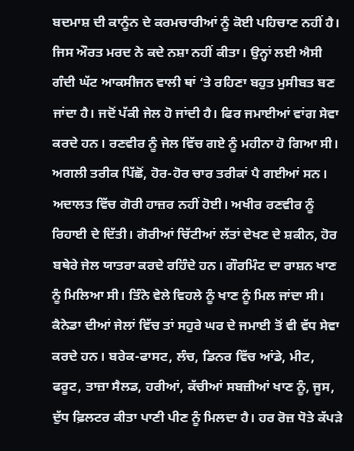ਬਦਮਾਸ਼ ਦੀ ਕਾਨੂੰਨ ਦੇ ਕਰਮਚਾਰੀਆਂ ਨੂੰ ਕੋਈ ਪਹਿਚਾਣ ਨਹੀਂ ਹੈ। ਜਿਸ ਔਰਤ ਮਰਦ ਨੇ ਕਦੇ ਨਸ਼ਾ ਨਹੀਂ ਕੀਤਾ। ਉਨ੍ਹਾਂ ਲਈ ਐਸੀ ਗੰਦੀ ਘੱਟ ਆਕਸੀਜਨ ਵਾਲੀ ਥਾਂ ‘ਤੇ ਰਹਿਣਾ ਬਹੁਤ ਮੁਸੀਬਤ ਬਣ ਜਾਂਦਾ ਹੈ। ਜਦੋਂ ਪੱਕੀ ਜੇਲ ਹੋ ਜਾਂਦੀ ਹੈ। ਫਿਰ ਜਮਾਈਆਂ ਵਾਂਗ ਸੇਵਾ ਕਰਦੇ ਹਨ। ਰਣਵੀਰ ਨੂੰ ਜੇਲ ਵਿੱਚ ਗਏ ਨੂੰ ਮਹੀਨਾ ਹੋ ਗਿਆ ਸੀ। ਅਗਲੀ ਤਰੀਕ ਪਿੱਛੋਂ, ਹੋਰ-ਹੋਰ ਚਾਰ ਤਰੀਕਾਂ ਪੈ ਗਈਆਂ ਸਨ। ਅਦਾਲਤ ਵਿੱਚ ਗੋਰੀ ਹਾਜ਼ਰ ਨਹੀਂ ਹੋਈ। ਅਖੀਰ ਰਣਵੀਰ ਨੂੰ ਰਿਹਾਈ ਦੇ ਦਿੱਤੀ। ਗੋਰੀਆਂ ਚਿੱਟੀਆਂ ਲੱਤਾਂ ਦੇਖਣ ਦੇ ਸ਼ਕੀਨ, ਹੋਰ ਬਥੇਰੇ ਜੇਲ ਯਾਤਰਾ ਕਰਦੇ ਰਹਿੰਦੇ ਹਨ। ਗੌਰਮਿੰਟ ਦਾ ਰਾਸ਼ਨ ਖਾਣ ਨੂੰ ਮਿਲਿਆ ਸੀ। ਤਿੰਨੇ ਵੇਲੇ ਵਿਹਲੇ ਨੂੰ ਖਾਣ ਨੂੰ ਮਿਲ ਜਾਂਦਾ ਸੀ। ਕੈਨੇਡਾ ਦੀਆਂ ਜੇਲਾਂ ਵਿੱਚ ਤਾਂ ਸਹੁਰੇ ਘਰ ਦੇ ਜਮਾਈ ਤੋਂ ਵੀ ਵੱਧ ਸੇਵਾ ਕਰਦੇ ਹਨ। ਬਰੇਕ-ਫਾਸਟ, ਲੰਚ, ਡਿਨਰ ਵਿੱਚ ਆਂਡੇ, ਮੀਟ, ਫਰੂਟ, ਤਾਜ਼ਾ ਸੈਲਡ, ਹਰੀਆਂ, ਕੱਚੀਆਂ ਸਬਜ਼ੀਆਂ ਖਾਣ ਨੂੰ, ਜੂਸ, ਦੁੱਧ ਫ਼ਿਲਟਰ ਕੀਤਾ ਪਾਣੀ ਪੀਣ ਨੂੰ ਮਿਲਦਾ ਹੈ। ਹਰ ਰੋਜ਼ ਧੋਤੇ ਕੱਪੜੇ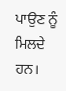ਪਾਉਣ ਨੂੰ ਮਿਲਦੇ ਹਨ।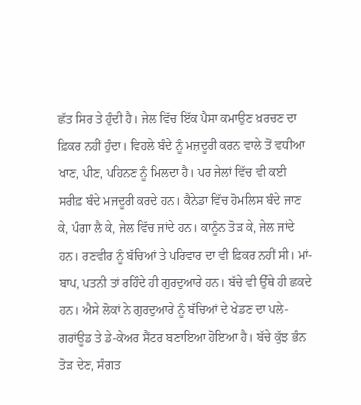ਛੱਤ ਸਿਰ ਤੇ ਹੁੰਦੀ ਹੈ। ਜੇਲ ਵਿੱਚ ਇੱਕ ਪੈਸਾ ਕਮਾਉਣ ਖ਼ਰਚਣ ਦਾ ਫ਼ਿਕਰ ਨਹੀਂ ਹੁੰਦਾ। ਵਿਹਲੇ ਬੰਦੇ ਨੂੰ ਮਜ਼ਦੂਰੀ ਕਰਨ ਵਾਲੇ ਤੋਂ ਵਧੀਆ ਖਾਣ, ਪੀਣ, ਪਹਿਨਣ ਨੂੰ ਮਿਲਦਾ ਹੈ। ਪਰ ਜੇਲਾਂ ਵਿੱਚ ਵੀ ਕਈ ਸਰੀਫ਼ ਬੰਦੇ ਮਜਦੂਰੀ ਕਰਦੇ ਹਨ। ਕੈਨੇਡਾ ਵਿੱਚ ਹੋਮਲਿਸ ਬੰਦੇ ਜਾਣ ਕੇ, ਪੰਗਾ ਲੈ ਕੇ, ਜੇਲ ਵਿੱਚ ਜਾਂਦੇ ਹਨ। ਕਾਨੂੰਨ ਤੋੜ ਕੇ, ਜੇਲ ਜਾਂਦੇ ਹਨ। ਰਣਵੀਰ ਨੂੰ ਬੱਚਿਆਂ ਤੇ ਪਰਿਵਾਰ ਦਾ ਵੀ ਫ਼ਿਕਰ ਨਹੀਂ ਸੀ। ਮਾਂ-ਬਾਪ, ਪਤਨੀ ਤਾਂ ਰਹਿੰਦੇ ਹੀ ਗੁਰਦੁਆਰੇ ਹਨ। ਬੱਚੇ ਵੀ ਉੱਥੇ ਹੀ ਛਕਦੇ ਹਨ। ਐਸੇ ਲੋਕਾਂ ਨੇ ਗੁਰਦੁਆਰੇ ਨੂੰ ਬੱਚਿਆਂ ਦੇ ਖੇਡਣ ਦਾ ਪਲੇ-ਗਰਾਂਊਡ ਤੇ ਡੇ-ਕੇਅਰ ਸੈਂਟਰ ਬਣਾਇਆ ਹੋਇਆ ਹੈ। ਬੱਚੇ ਕੁੱਝ ਭੰਨ ਤੋੜ ਦੇਣ, ਸੰਗਤ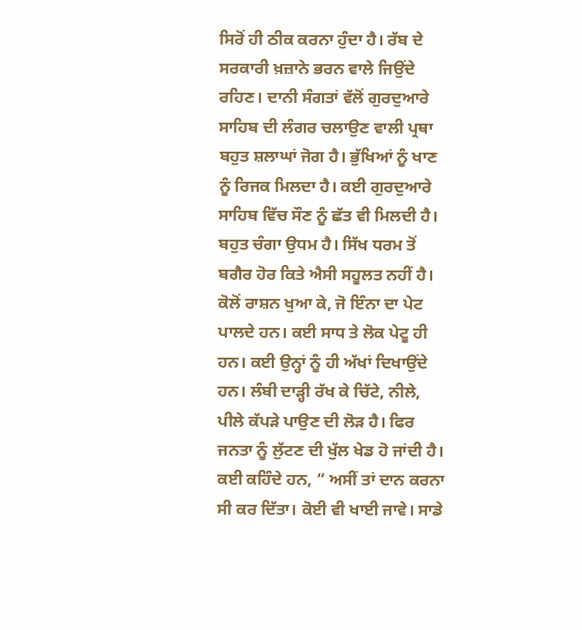ਸਿਰੋਂ ਹੀ ਠੀਕ ਕਰਨਾ ਹੁੰਦਾ ਹੈ। ਰੱਬ ਦੇ ਸਰਕਾਰੀ ਖ਼ਜ਼ਾਨੇ ਭਰਨ ਵਾਲੇ ਜਿਉਂਦੇ ਰਹਿਣ। ਦਾਨੀ ਸੰਗਤਾਂ ਵੱਲੋਂ ਗੁਰਦੁਆਰੇ ਸਾਹਿਬ ਦੀ ਲੰਗਰ ਚਲਾਉਣ ਵਾਲੀ ਪ੍ਰਥਾ ਬਹੁਤ ਸ਼ਲਾਘਾਂ ਜੋਗ ਹੈ। ਭੁੱਖਿਆਂ ਨੂੰ ਖਾਣ ਨੂੰ ਰਿਜਕ ਮਿਲਦਾ ਹੈ। ਕਈ ਗੁਰਦੁਆਰੇ ਸਾਹਿਬ ਵਿੱਚ ਸੌਣ ਨੂੰ ਛੱਤ ਵੀ ਮਿਲਦੀ ਹੈ। ਬਹੁਤ ਚੰਗਾ ਉਧਮ ਹੈ। ਸਿੱਖ ਧਰਮ ਤੋਂ ਬਗੈਰ ਹੋਰ ਕਿਤੇ ਐਸੀ ਸਹੂਲਤ ਨਹੀਂ ਹੈ।
ਕੋਲੋਂ ਰਾਸ਼ਨ ਖੁਆ ਕੇ, ਜੋ ਇੰਨਾ ਦਾ ਪੇਟ ਪਾਲਦੇ ਹਨ। ਕਈ ਸਾਧ ਤੇ ਲੋਕ ਪੇਟੂ ਹੀ ਹਨ। ਕਈ ਉਨ੍ਹਾਂ ਨੂੰ ਹੀ ਅੱਖਾਂ ਦਿਖਾਉਂਦੇ ਹਨ। ਲੰਬੀ ਦਾੜ੍ਹੀ ਰੱਖ ਕੇ ਚਿੱਟੇ, ਨੀਲੇ, ਪੀਲੇ ਕੱਪੜੇ ਪਾਉਣ ਦੀ ਲੋੜ ਹੈ। ਫਿਰ ਜਨਤਾ ਨੂੰ ਲੁੱਟਣ ਦੀ ਖੁੱਲ ਖੇਡ ਹੋ ਜਾਂਦੀ ਹੈ। ਕਈ ਕਹਿੰਦੇ ਹਨ, “ ਅਸੀਂ ਤਾਂ ਦਾਨ ਕਰਨਾ ਸੀ ਕਰ ਦਿੱਤਾ। ਕੋਈ ਵੀ ਖਾਈ ਜਾਵੇ। ਸਾਡੇ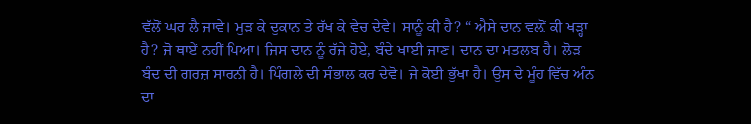ਵੱਲੋਂ ਘਰ ਲੈ ਜਾਵੇ। ਮੁੜ ਕੇ ਦੁਕਾਨ ਤੇ ਰੱਖ ਕੇ ਵੇਚ ਦੇਵੇ। ਸਾਨੂੰ ਕੀ ਹੈ? “ ਐਸੇ ਦਾਨ ਵਲ਼ੋਂ ਕੀ ਖੜ੍ਹਾ ਹੈ? ਜੋ ਥਾਏਂ ਨਹੀਂ ਪਿਆ। ਜਿਸ ਦਾਨ ਨੂੰ ਰੱਜੇ ਹੋਏ, ਬੰਦੇ ਖਾਈ ਜਾਣ। ਦਾਨ ਦਾ ਮਤਲਬ ਹੈ। ਲੋੜ ਬੰਦ ਦੀ ਗਰਜ਼ ਸਾਰਨੀ ਹੈ। ਪਿੰਗਲੇ ਦੀ ਸੰਭਾਲ ਕਰ ਦੇਵੋ। ਜੇ ਕੋਈ ਭੁੱਖਾ ਹੈ। ਉਸ ਦੇ ਮੂੰਹ ਵਿੱਚ ਅੰਨ ਦਾ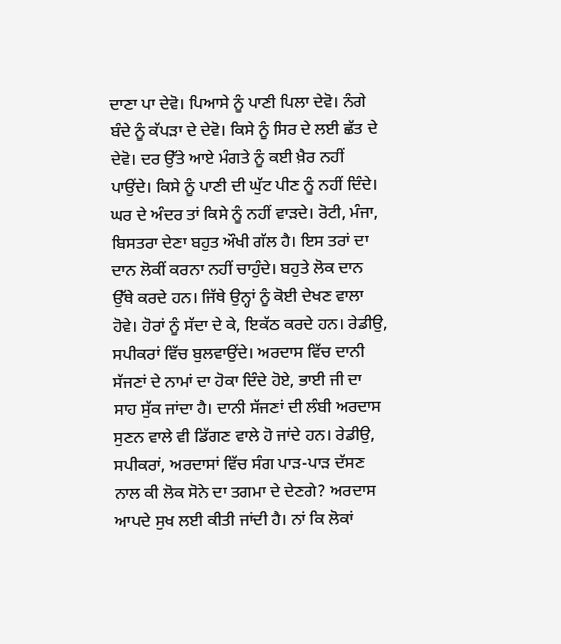ਦਾਣਾ ਪਾ ਦੇਵੋ। ਪਿਆਸੇ ਨੂੰ ਪਾਣੀ ਪਿਲਾ ਦੇਵੋ। ਨੰਗੇ ਬੰਦੇ ਨੂੰ ਕੱਪੜਾ ਦੇ ਦੇਵੋ। ਕਿਸੇ ਨੂੰ ਸਿਰ ਦੇ ਲਈ ਛੱਤ ਦੇ ਦੇਵੋ। ਦਰ ਉੱਤੇ ਆਏ ਮੰਗਤੇ ਨੂੰ ਕਈ ਖ਼ੈਰ ਨਹੀਂ ਪਾਉਂਦੇ। ਕਿਸੇ ਨੂੰ ਪਾਣੀ ਦੀ ਘੁੱਟ ਪੀਣ ਨੂੰ ਨਹੀਂ ਦਿੰਦੇ। ਘਰ ਦੇ ਅੰਦਰ ਤਾਂ ਕਿਸੇ ਨੂੰ ਨਹੀਂ ਵਾੜਦੇ। ਰੋਟੀ, ਮੰਜਾ, ਬਿਸਤਰਾ ਦੇਣਾ ਬਹੁਤ ਔਖੀ ਗੱਲ ਹੈ। ਇਸ ਤਰਾਂ ਦਾ ਦਾਨ ਲੋਕੀਂ ਕਰਨਾ ਨਹੀਂ ਚਾਹੁੰਦੇ। ਬਹੁਤੇ ਲੋਕ ਦਾਨ ਉੱਥੇ ਕਰਦੇ ਹਨ। ਜਿੱਥੇ ਉਨ੍ਹਾਂ ਨੂੰ ਕੋਈ ਦੇਖਣ ਵਾਲਾ ਹੋਵੇ। ਹੋਰਾਂ ਨੂੰ ਸੱਦਾ ਦੇ ਕੇ, ਇਕੱਠ ਕਰਦੇ ਹਨ। ਰੇਡੀਉ, ਸਪੀਕਰਾਂ ਵਿੱਚ ਬੁਲਵਾਉਂਦੇ। ਅਰਦਾਸ ਵਿੱਚ ਦਾਨੀ ਸੱਜਣਾਂ ਦੇ ਨਾਮਾਂ ਦਾ ਹੋਕਾ ਦਿੰਦੇ ਹੋਏ, ਭਾਈ ਜੀ ਦਾ ਸਾਹ ਸੁੱਕ ਜਾਂਦਾ ਹੈ। ਦਾਨੀ ਸੱਜਣਾਂ ਦੀ ਲੰਬੀ ਅਰਦਾਸ ਸੁਣਨ ਵਾਲੇ ਵੀ ਡਿੱਗਣ ਵਾਲੇ ਹੋ ਜਾਂਦੇ ਹਨ। ਰੇਡੀਉ, ਸਪੀਕਰਾਂ, ਅਰਦਾਸਾਂ ਵਿੱਚ ਸੰਗ ਪਾੜ-ਪਾੜ ਦੱਸਣ ਨਾਲ ਕੀ ਲੋਕ ਸੋਨੇ ਦਾ ਤਗਮਾ ਦੇ ਦੇਣਗੇ? ਅਰਦਾਸ ਆਪਦੇ ਸੁਖ ਲਈ ਕੀਤੀ ਜਾਂਦੀ ਹੈ। ਨਾਂ ਕਿ ਲੋਕਾਂ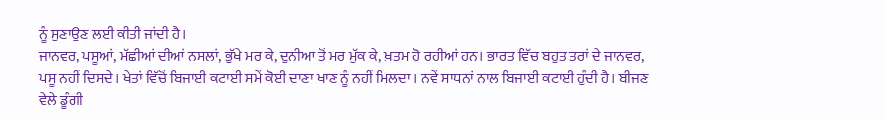ਨੂੰ ਸੁਣਾਉਣ ਲਈ ਕੀਤੀ ਜਾਂਦੀ ਹੈ।
ਜਾਨਵਰ, ਪਸੂਆਂ, ਮੱਛੀਆਂ ਦੀਆਂ ਨਸਲਾਂ, ਭੁੱਖੇ ਮਰ ਕੇ, ਦੁਨੀਆ ਤੋਂ ਮਰ ਮੁੱਕ ਕੇ, ਖ਼ਤਮ ਹੋ ਰਹੀਆਂ ਹਨ। ਭਾਰਤ ਵਿੱਚ ਬਹੁਤ ਤਰਾਂ ਦੇ ਜਾਨਵਰ, ਪਸੂ ਨਹੀਂ ਦਿਸਦੇ। ਖੇਤਾਂ ਵਿੱਚੋਂ ਬਿਜਾਈ ਕਟਾਈ ਸਮੇਂ ਕੋਈ ਦਾਣਾ ਖਾਣ ਨੂੰ ਨਹੀਂ ਮਿਲਦਾ। ਨਵੇਂ ਸਾਧਨਾਂ ਨਾਲ ਬਿਜਾਈ ਕਟਾਈ ਹੁੰਦੀ ਹੈ। ਬੀਜਣ ਵੇਲੇ ਡੂੰਗੀ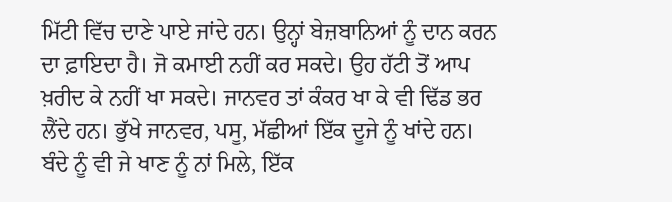ਮਿੱਟੀ ਵਿੱਚ ਦਾਣੇ ਪਾਏ ਜਾਂਦੇ ਹਨ। ਉਨ੍ਹਾਂ ਬੇਜ਼ਬਾਨਿਆਂ ਨੂੰ ਦਾਨ ਕਰਨ ਦਾ ਫ਼ਾਇਦਾ ਹੈ। ਜੋ ਕਮਾਈ ਨਹੀਂ ਕਰ ਸਕਦੇ। ਉਹ ਹੱਟੀ ਤੋਂ ਆਪ ਖ਼ਰੀਦ ਕੇ ਨਹੀਂ ਖਾ ਸਕਦੇ। ਜਾਨਵਰ ਤਾਂ ਕੰਕਰ ਖਾ ਕੇ ਵੀ ਢਿੱਡ ਭਰ ਲੈਂਦੇ ਹਨ। ਭੁੱਖੇ ਜਾਨਵਰ, ਪਸੂ, ਮੱਛੀਆਂ ਇੱਕ ਦੂਜੇ ਨੂੰ ਖਾਂਦੇ ਹਨ। ਬੰਦੇ ਨੂੰ ਵੀ ਜੇ ਖਾਣ ਨੂੰ ਨਾਂ ਮਿਲੇ, ਇੱਕ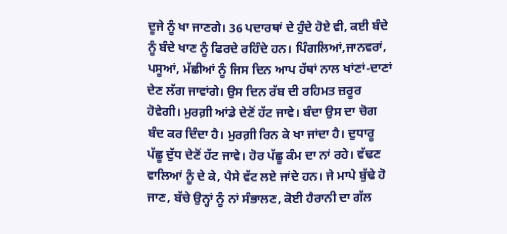ਦੂਜੇ ਨੂੰ ਖਾ ਜਾਣਗੇ। 36 ਪਦਾਰਥਾਂ ਦੇ ਹੁੰਦੇ ਹੋਏ ਵੀ, ਕਈ ਬੰਦੇ ਨੂੰ ਬੰਦੇ ਖਾਣ ਨੂੰ ਫਿਰਦੇ ਰਹਿੰਦੇ ਹਨ। ਪਿੰਗਲਿਆਂ,ਜਾਨਵਰਾਂ, ਪਸੂਆਂ, ਮੱਛੀਆਂ ਨੂੰ ਜਿਸ ਦਿਨ ਆਪ ਹੱਥਾਂ ਨਾਲ ਖਾਂਣਾਂ-ਦਾਣਾਂ ਦੇਣ ਲੱਗ ਜਾਵਾਂਗੇ। ਉਸ ਦਿਨ ਰੱਬ ਦੀ ਰਹਿਮਤ ਜ਼ਰੂਰ ਹੋਵੇਗੀ। ਮੁਰਗ਼ੀ ਆਂਡੇ ਦੇਣੋਂ ਹੱਟ ਜਾਵੇ। ਬੰਦਾ ਉਸ ਦਾ ਚੋਗ ਬੰਦ ਕਰ ਦਿੰਦਾ ਹੈ। ਮੁਰਗ਼ੀ ਰਿਨ ਕੇ ਖਾ ਜਾਂਦਾ ਹੈ। ਦੁਧਾਰੂ ਪੱਛੂ ਦੁੱਧ ਦੇਣੋਂ ਹੱਟ ਜਾਵੇ। ਹੋਰ ਪੱਛੂ ਕੰਮ ਦਾ ਨਾਂ ਰਹੇ। ਵੱਢਣ ਵਾਲਿਆਂ ਨੂੰ ਦੇ ਕੇ, ਪੈਸੇ ਵੱਟ ਲਏ ਜਾਂਦੇ ਹਨ। ਜੇ ਮਾਪੇ ਬੁੱਢੇ ਹੋ ਜਾਣ, ਬੱਚੇ ਉਨ੍ਹਾਂ ਨੂੰ ਨਾਂ ਸੰਭਾਲਣ, ਕੋਈ ਹੈਰਾਨੀ ਦਾ ਗੱਲ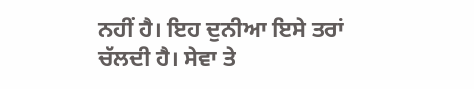ਨਹੀਂ ਹੈ। ਇਹ ਦੁਨੀਆ ਇਸੇ ਤਰਾਂ ਚੱਲਦੀ ਹੈ। ਸੇਵਾ ਤੇ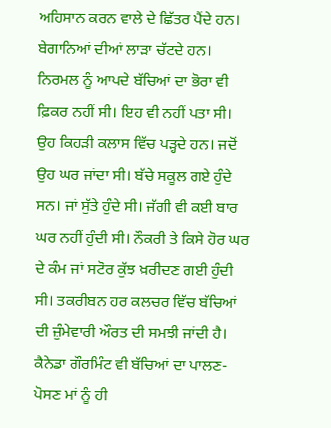ਅਹਿਸਾਨ ਕਰਨ ਵਾਲੇ ਦੇ ਛਿੱਤਰ ਪੈਂਦੇ ਹਨ। ਬੇਗਾਨਿਆਂ ਦੀਆਂ ਲਾੜਾ ਚੱਟਦੇ ਹਨ।
ਨਿਰਮਲ ਨੂੰ ਆਪਦੇ ਬੱਚਿਆਂ ਦਾ ਭੋਰਾ ਵੀ ਫ਼ਿਕਰ ਨਹੀਂ ਸੀ। ਇਹ ਵੀ ਨਹੀਂ ਪਤਾ ਸੀ। ਉਹ ਕਿਹੜੀ ਕਲਾਸ ਵਿੱਚ ਪੜ੍ਹਦੇ ਹਨ। ਜਦੋਂ ਉਹ ਘਰ ਜਾਂਦਾ ਸੀ। ਬੱਚੇ ਸਕੂਲ ਗਏ ਹੁੰਦੇ ਸਨ। ਜਾਂ ਸੁੱਤੇ ਹੁੰਦੇ ਸੀ। ਜੱਗੀ ਵੀ ਕਈ ਬਾਰ ਘਰ ਨਹੀਂ ਹੁੰਦੀ ਸੀ। ਨੌਕਰੀ ਤੇ ਕਿਸੇ ਹੋਰ ਘਰ ਦੇ ਕੰਮ ਜਾਂ ਸਟੋਰ ਕੁੱਝ ਖ਼ਰੀਦਣ ਗਈ ਹੁੰਦੀ ਸੀ। ਤਕਰੀਬਨ ਹਰ ਕਲਚਰ ਵਿੱਚ ਬੱਚਿਆਂ ਦੀ ਜ਼ੁੰਮੇਵਾਰੀ ਔਰਤ ਦੀ ਸਮਝੀ ਜਾਂਦੀ ਹੈ। ਕੈਨੇਡਾ ਗੌਰਮਿੰਟ ਵੀ ਬੱਚਿਆਂ ਦਾ ਪਾਲਣ-ਪੋਸਣ ਮਾਂ ਨੂੰ ਹੀ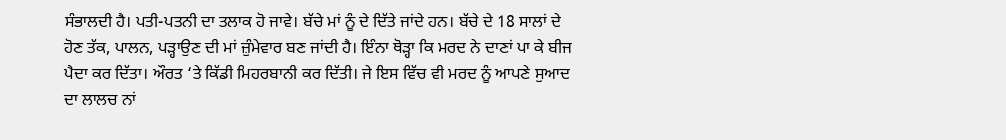ਸੰਭਾਲਦੀ ਹੈ। ਪਤੀ-ਪਤਨੀ ਦਾ ਤਲਾਕ ਹੋ ਜਾਵੇ। ਬੱਚੇ ਮਾਂ ਨੂੰ ਦੇ ਦਿੱਤੇ ਜਾਂਦੇ ਹਨ। ਬੱਚੇ ਦੇ 18 ਸਾਲਾਂ ਦੇ ਹੋਣ ਤੱਕ, ਪਾਲਨ, ਪੜ੍ਹਾਉਣ ਦੀ ਮਾਂ ਜ਼ੁੰਮੇਵਾਰ ਬਣ ਜਾਂਦੀ ਹੈ। ਇੰਨਾ ਥੋੜ੍ਹਾ ਕਿ ਮਰਦ ਨੇ ਦਾਣਾਂ ਪਾ ਕੇ ਬੀਜ ਪੈਦਾ ਕਰ ਦਿੱਤਾ। ਔਰਤ ‘ਤੇ ਕਿੱਡੀ ਮਿਹਰਬਾਨੀ ਕਰ ਦਿੱਤੀ। ਜੇ ਇਸ ਵਿੱਚ ਵੀ ਮਰਦ ਨੂੰ ਆਪਣੇ ਸੁਆਦ ਦਾ ਲਾਲਚ ਨਾਂ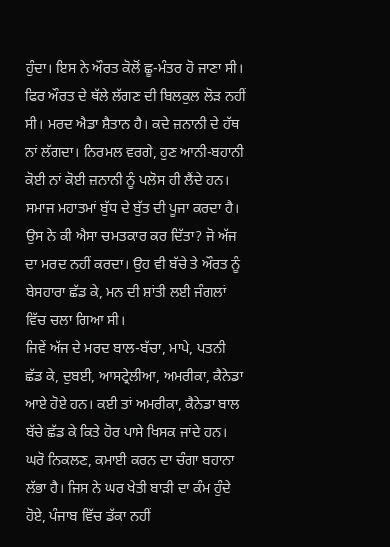ਹੁੰਦਾ। ਇਸ ਨੇ ਔਰਤ ਕੋਲੋਂ ਛੂ-ਮੰਤਰ ਹੋ ਜਾਣਾ ਸੀ। ਫਿਰ ਔਰਤ ਦੇ ਥੱਲੇ ਲੱਗਣ ਦੀ ਬਿਲਕੁਲ ਲੋੜ ਨਹੀਂ ਸੀ। ਮਰਦ ਐਡਾ ਸ਼ੈਤਾਨ ਹੈ। ਕਦੇ ਜ਼ਨਾਨੀ ਦੇ ਹੱਥ ਨਾਂ ਲੱਗਦਾ। ਨਿਰਮਲ ਵਰਗੇ, ਹੁਣ ਆਨੀ-ਬਹਾਨੀ ਕੋਈ ਨਾਂ ਕੋਈ ਜ਼ਨਾਨੀ ਨੂੰ ਪਲੋਸ ਹੀ ਲੈਂਦੇ ਹਨ। ਸਮਾਜ ਮਹਾਤਮਾਂ ਬੁੱਧ ਦੇ ਬੁੱਤ ਦੀ ਪੂਜਾ ਕਰਦਾ ਹੈ। ਉਸ ਨੇ ਕੀ ਐਸਾ ਚਮਤਕਾਰ ਕਰ ਦਿੱਤਾ? ਜੋ ਅੱਜ ਦਾ ਮਰਦ ਨਹੀਂ ਕਰਦਾ। ਉਹ ਵੀ ਬੱਚੇ ਤੇ ਔਰਤ ਨੂੰ ਬੇਸਹਾਰਾ ਛੱਡ ਕੇ, ਮਨ ਦੀ ਸ਼ਾਂਤੀ ਲਈ ਜੰਗਲਾਂ ਵਿੱਚ ਚਲਾ ਗਿਆ ਸੀ।
ਜਿਵੇਂ ਅੱਜ ਦੇ ਮਰਦ ਬਾਲ-ਬੱਚਾ, ਮਾਪੇ, ਪਤਨੀ ਛੱਡ ਕੇ, ਦੁਬਈ, ਆਸਟ੍ਰੇਲੀਆ, ਅਮਰੀਕਾ, ਕੈਨੇਡਾ ਆਏ ਹੋਏ ਹਨ। ਕਈ ਤਾਂ ਅਮਰੀਕਾ, ਕੈਨੇਡਾ ਬਾਲ ਬੱਚੇ ਛੱਡ ਕੇ ਕਿਤੇ ਹੋਰ ਪਾਸੇ ਖਿਸਕ ਜਾਂਦੇ ਹਨ। ਘਰੋ ਨਿਕਲਣ, ਕਮਾਈ ਕਰਨ ਦਾ ਚੰਗਾ ਬਹਾਨਾ ਲੱਭਾ ਹੈ। ਜਿਸ ਨੇ ਘਰ ਖੇਤੀ ਬਾੜੀ ਦਾ ਕੰਮ ਹੁੰਦੇ ਹੋਏ, ਪੰਜਾਬ ਵਿੱਚ ਡੱਕਾ ਨਹੀਂ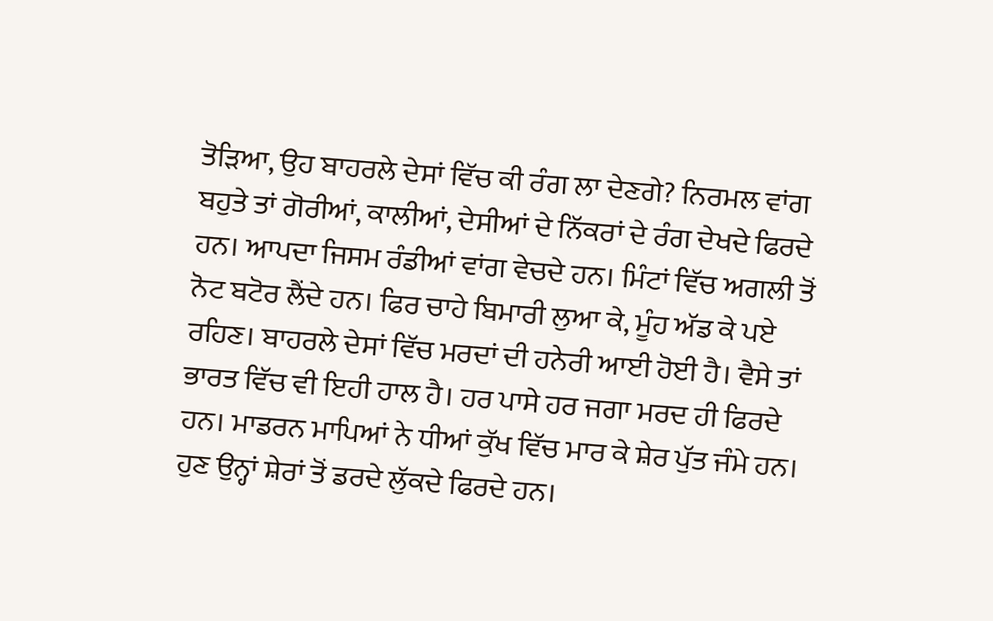ਤੋੜਿਆ, ਉਹ ਬਾਹਰਲੇ ਦੇਸਾਂ ਵਿੱਚ ਕੀ ਰੰਗ ਲਾ ਦੇਣਗੇ? ਨਿਰਮਲ ਵਾਂਗ ਬਹੁਤੇ ਤਾਂ ਗੋਰੀਆਂ, ਕਾਲੀਆਂ, ਦੇਸੀਆਂ ਦੇ ਨਿੱਕਰਾਂ ਦੇ ਰੰਗ ਦੇਖਦੇ ਫਿਰਦੇ ਹਨ। ਆਪਦਾ ਜਿਸਮ ਰੰਡੀਆਂ ਵਾਂਗ ਵੇਚਦੇ ਹਨ। ਮਿੰਟਾਂ ਵਿੱਚ ਅਗਲੀ ਤੋਂ ਨੋਟ ਬਟੋਰ ਲੈਂਦੇ ਹਨ। ਫਿਰ ਚਾਹੇ ਬਿਮਾਰੀ ਲੁਆ ਕੇ, ਮੂੰਹ ਅੱਡ ਕੇ ਪਏ ਰਹਿਣ। ਬਾਹਰਲੇ ਦੇਸਾਂ ਵਿੱਚ ਮਰਦਾਂ ਦੀ ਹਨੇਰੀ ਆਈ ਹੋਈ ਹੈ। ਵੈਸੇ ਤਾਂ ਭਾਰਤ ਵਿੱਚ ਵੀ ਇਹੀ ਹਾਲ ਹੈ। ਹਰ ਪਾਸੇ ਹਰ ਜਗਾ ਮਰਦ ਹੀ ਫਿਰਦੇ ਹਨ। ਮਾਡਰਨ ਮਾਪਿਆਂ ਨੇ ਧੀਆਂ ਕੁੱਖ ਵਿੱਚ ਮਾਰ ਕੇ ਸ਼ੇਰ ਪੁੱਤ ਜੰਮੇ ਹਨ। ਹੁਣ ਉਨ੍ਹਾਂ ਸ਼ੇਰਾਂ ਤੋਂ ਡਰਦੇ ਲੁੱਕਦੇ ਫਿਰਦੇ ਹਨ।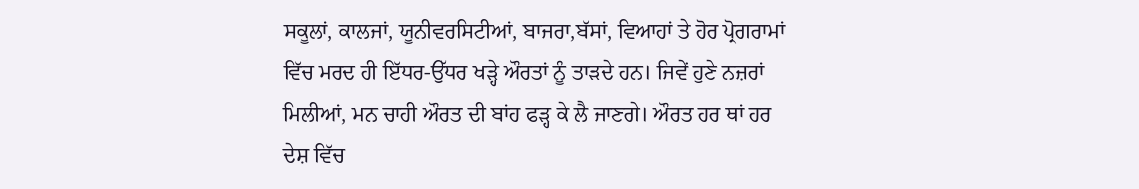ਸਕੂਲਾਂ, ਕਾਲਜਾਂ, ਯੂਨੀਵਰਸਿਟੀਆਂ, ਬਾਜਰਾ,ਬੱਸਾਂ, ਵਿਆਹਾਂ ਤੇ ਹੋਰ ਪ੍ਰੋਗਰਾਮਾਂ ਵਿੱਚ ਮਰਦ ਹੀ ਇੱਧਰ-ਉੱਧਰ ਖੜ੍ਹੇ ਔਰਤਾਂ ਨੂੰ ਤਾੜਦੇ ਹਨ। ਜਿਵੇਂ ਹੁਣੇ ਨਜ਼ਰਾਂ ਮਿਲੀਆਂ, ਮਨ ਚਾਹੀ ਔਰਤ ਦੀ ਬਾਂਹ ਫੜ੍ਹ ਕੇ ਲੈ ਜਾਣਗੇ। ਔਰਤ ਹਰ ਥਾਂ ਹਰ ਦੇਸ਼ ਵਿੱਚ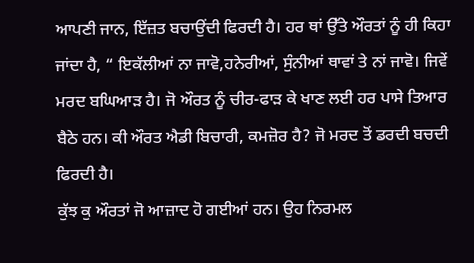ਆਪਣੀ ਜਾਨ, ਇੱਜ਼ਤ ਬਚਾਉਂਦੀ ਫਿਰਦੀ ਹੈ। ਹਰ ਥਾਂ ਉੱਤੇ ਔਰਤਾਂ ਨੂੰ ਹੀ ਕਿਹਾ ਜਾਂਦਾ ਹੈ, “ ਇਕੱਲੀਆਂ ਨਾ ਜਾਵੋ,ਹਨੇਰੀਆਂ, ਸੁੰਨੀਆਂ ਥਾਵਾਂ ਤੇ ਨਾਂ ਜਾਵੋ। ਜਿਵੇਂ ਮਰਦ ਬਘਿਆੜ ਹੈ। ਜੋ ਔਰਤ ਨੂੰ ਚੀਰ-ਫਾੜ ਕੇ ਖਾਣ ਲਈ ਹਰ ਪਾਸੇ ਤਿਆਰ ਬੈਠੇ ਹਨ। ਕੀ ਔਰਤ ਐਡੀ ਬਿਚਾਰੀ, ਕਮਜ਼ੋਰ ਹੈ? ਜੋ ਮਰਦ ਤੋਂ ਡਰਦੀ ਬਚਦੀ ਫਿਰਦੀ ਹੈ।
ਕੁੱਝ ਕੁ ਔਰਤਾਂ ਜੋ ਆਜ਼ਾਦ ਹੋ ਗਈਆਂ ਹਨ। ਉਹ ਨਿਰਮਲ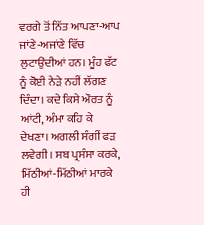ਵਰਗੇ ਤੋਂ ਨਿੱਤ ਆਪਣਾ-ਆਪ ਜਾਂਣੇ-ਅਜਾਂਣੇ ਵਿੱਚ ਲੁਟਾਉਂਦੀਆਂ ਹਨ। ਮੂੰਹ ਫੱਟ ਨੂੰ ਕੋਈ ਨੇੜੇ ਨਹੀਂ ਲੱਗਣ ਦਿੰਦਾ। ਕਦੇ ਕਿਸੇ ਔਰਤ ਨੂੰ ਆਂਟੀ, ਅੰਮਾ ਕਹਿ ਕੇ ਦੇਖਣਾ। ਅਗਲੀ ਸੰਗੀਂ ਫੜ ਲਵੇਗੀ। ਸਬ ਪ੍ਰਸੰਸਾ ਕਰਕੇ, ਮਿੱਠੀਆਂ-ਮਿੱਠੀਆਂ ਮਾਰਕੇ ਹੀ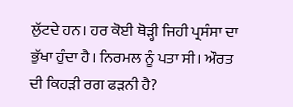ਲੁੱਟਦੇ ਹਨ। ਹਰ ਕੋਈ ਥੋੜ੍ਹੀ ਜਿਹੀ ਪ੍ਰਸੰਸਾ ਦਾ ਭੁੱਖਾ ਹੁੰਦਾ ਹੈ। ਨਿਰਮਲ ਨੂੰ ਪਤਾ ਸੀ। ਔਰਤ ਦੀ ਕਿਹੜੀ ਰਗ ਫੜਨੀ ਹੈ?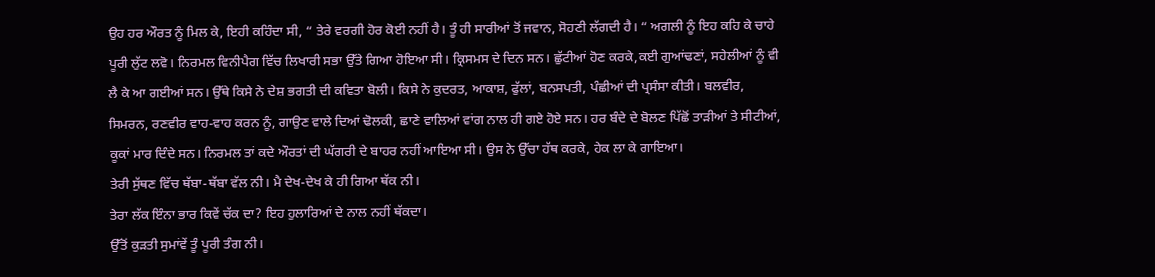ਉਹ ਹਰ ਔਰਤ ਨੂੰ ਮਿਲ ਕੇ, ਇਹੀ ਕਹਿੰਦਾ ਸੀ, “ ਤੇਰੇ ਵਰਗੀ ਹੋਰ ਕੋਈ ਨਹੀਂ ਹੈ। ਤੂੰ ਹੀ ਸਾਰੀਆਂ ਤੋਂ ਜਵਾਨ, ਸੋਹਣੀ ਲੱਗਦੀ ਹੈ। “ ਅਗਲੀ ਨੂੰ ਇਹ ਕਹਿ ਕੇ ਚਾਹੇ ਪੂਰੀ ਲੁੱਟ ਲਵੋ। ਨਿਰਮਲ ਵਿਨੀਪੈਗ ਵਿੱਚ ਲਿਖਾਰੀ ਸਭਾ ਉੱਤੇ ਗਿਆ ਹੋਇਆ ਸੀ। ਕ੍ਰਿਸਮਸ ਦੇ ਦਿਨ ਸਨ। ਛੁੱਟੀਆਂ ਹੋਣ ਕਰਕੇ,ਕਈ ਗੁਆਂਢਣਾਂ, ਸਹੇਲੀਆਂ ਨੂੰ ਵੀ ਲੈ ਕੇ ਆ ਗਈਆਂ ਸਨ। ਉੱਥੇ ਕਿਸੇ ਨੇ ਦੇਸ਼ ਭਗਤੀ ਦੀ ਕਵਿਤਾ ਬੋਲੀ। ਕਿਸੇ ਨੇ ਕੁਦਰਤ, ਆਕਾਸ਼, ਫੁੱਲਾਂ, ਬਨਸਪਤੀ, ਪੰਛੀਆਂ ਦੀ ਪ੍ਰਸੰਸਾ ਕੀਤੀ। ਬਲਵੀਰ, ਸਿਮਰਨ, ਰਣਵੀਰ ਵਾਹ-ਵਾਹ ਕਰਨ ਨੂੰ, ਗਾਉਣ ਵਾਲੇ ਦਿਆਂ ਢੋਲਕੀ, ਛਾਣੇ ਵਾਲਿਆਂ ਵਾਂਗ ਨਾਲ ਹੀ ਗਏ ਹੋਏ ਸਨ। ਹਰ ਬੰਦੇ ਦੇ ਬੋਲਣ ਪਿੱਛੋਂ ਤਾੜੀਆਂ ਤੇ ਸੀਟੀਆਂ, ਕੂਕਾਂ ਮਾਰ ਦਿੰਦੇ ਸਨ। ਨਿਰਮਲ ਤਾਂ ਕਦੇ ਔਰਤਾਂ ਦੀ ਘੱਗਰੀ ਦੇ ਬਾਹਰ ਨਹੀਂ ਆਇਆ ਸੀ। ਉਸ ਨੇ ਉੱਚਾ ਹੱਥ ਕਰਕੇ, ਹੇਕ ਲਾ ਕੇ ਗਾਇਆ।
ਤੇਰੀ ਸੁੱਥਣ ਵਿੱਚ ਥੱਬਾ-ਥੱਬਾ ਵੱਲ ਨੀ। ਮੈ ਦੇਖ-ਦੇਖ ਕੇ ਹੀ ਗਿਆ ਥੱਕ ਨੀ।
ਤੇਰਾ ਲੱਕ ਇੰਨਾ ਭਾਰ ਕਿਵੇਂ ਚੱਕ ਦਾ? ਇਹ ਹੁਲਾਰਿਆਂ ਦੇ ਨਾਲ ਨਹੀਂ ਥੱਕਦਾ।
ਉੱਤੋਂ ਕੁੜਤੀ ਸੁਮਾਂਵੇਂ ਤੂੰ ਪੂਰੀ ਤੰਗ ਨੀ।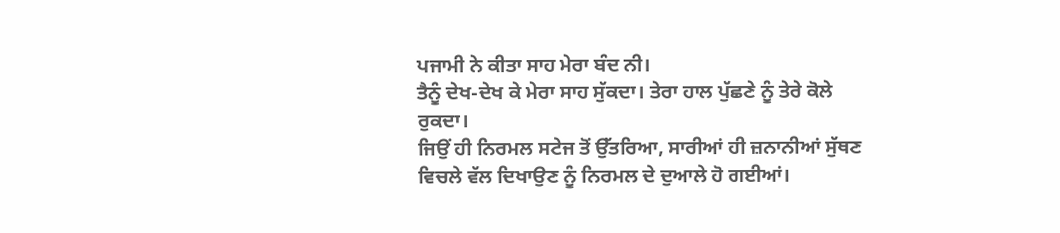ਪਜਾਮੀ ਨੇ ਕੀਤਾ ਸਾਹ ਮੇਰਾ ਬੰਦ ਨੀ।
ਤੈਨੂੰ ਦੇਖ-ਦੇਖ ਕੇ ਮੇਰਾ ਸਾਹ ਸੁੱਕਦਾ। ਤੇਰਾ ਹਾਲ ਪੁੱਛਣੇ ਨੂੰ ਤੇਰੇ ਕੋਲੇ ਰੁਕਦਾ।
ਜਿਉਂ ਹੀ ਨਿਰਮਲ ਸਟੇਜ ਤੋਂ ਉੱਤਰਿਆ, ਸਾਰੀਆਂ ਹੀ ਜ਼ਨਾਨੀਆਂ ਸੁੱਥਣ ਵਿਚਲੇ ਵੱਲ ਦਿਖਾਉਣ ਨੂੰ ਨਿਰਮਲ ਦੇ ਦੁਆਲੇ ਹੋ ਗਈਆਂ।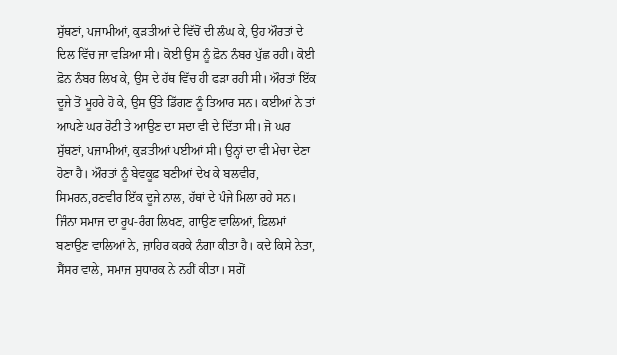ਸੁੱਥਣਾਂ, ਪਜਾਮੀਆਂ, ਕੁੜਤੀਆਂ ਦੇ ਵਿੱਚੋਂ ਦੀ ਲੰਘ ਕੇ, ਉਹ ਔਰਤਾਂ ਦੇ ਦਿਲ ਵਿੱਚ ਜਾ ਵੜਿਆ ਸੀ। ਕੋਈ ਉਸ ਨੂੰ ਫ਼ੋਨ ਨੰਬਰ ਪੁੱਛ ਰਹੀ। ਕੋਈ ਫ਼ੋਨ ਨੰਬਰ ਲਿਖ ਕੇ, ਉਸ ਦੇ ਹੱਥ ਵਿੱਚ ਹੀ ਫੜਾ ਰਹੀ ਸੀ। ਔਰਤਾਂ ਇੱਕ ਦੂਜੇ ਤੋਂ ਮੂਹਰੇ ਹੋ ਕੇ, ਉਸ ਉੱਤੇ ਡਿੱਗਣ ਨੂੰ ਤਿਆਰ ਸਨ। ਕਈਆਂ ਨੇ ਤਾਂ ਆਪਣੇ ਘਰ ਰੋਟੀ ਤੇ ਆਉਣ ਦਾ ਸਦਾ ਵੀ ਦੇ ਦਿੱਤਾ ਸੀ। ਜੋ ਘਰ ਸੁੱਥਣਾਂ, ਪਜਾਮੀਆਂ, ਕੁੜਤੀਆਂ ਪਈਆਂ ਸੀ। ਉਨ੍ਹਾਂ ਦਾ ਵੀ ਮੇਚਾ ਦੇਣਾ ਹੋਣਾ ਹੈ। ਔਰਤਾਂ ਨੂੰ ਬੇਵਕੂਫ਼ ਬਣੀਆਂ ਦੇਖ ਕੇ ਬਲਵੀਰ, ਸਿਮਰਨ,ਰਣਵੀਰ ਇੱਕ ਦੂਜੇ ਨਾਲ, ਹੱਥਾਂ ਦੇ ਪੰਜੇ ਮਿਲਾ ਰਹੇ ਸਨ।
ਜਿੰਨਾ ਸਮਾਜ ਦਾ ਰੂਪ-ਰੰਗ ਲਿਖਣ, ਗਾਉਣ ਵਾਲਿਆਂ, ਫ਼ਿਲਮਾਂ ਬਣਾਉਣ ਵਾਲਿਆਂ ਨੇ, ਜ਼ਾਹਿਰ ਕਰਕੇ ਨੰਗਾ ਕੀਤਾ ਹੈ। ਕਦੇ ਕਿਸੇ ਨੇਤਾ, ਸੈਂਸਰ ਵਾਲੇ, ਸਮਾਜ ਸੁਧਾਰਕ ਨੇ ਨਹੀਂ ਕੀਤਾ। ਸਗੋਂ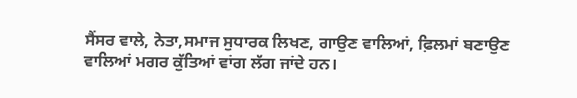ਸੈਂਸਰ ਵਾਲੇ, ਨੇਤਾ,ਸਮਾਜ ਸੁਧਾਰਕ ਲਿਖਣ, ਗਾਉਣ ਵਾਲਿਆਂ, ਫ਼ਿਲਮਾਂ ਬਣਾਉਣ ਵਾਲਿਆਂ ਮਗਰ ਕੁੱਤਿਆਂ ਵਾਂਗ ਲੱਗ ਜਾਂਦੇ ਹਨ।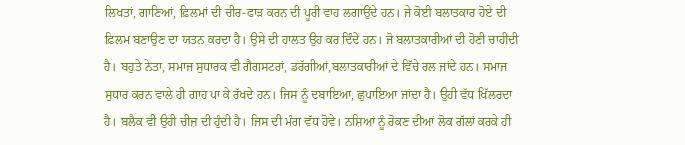ਲਿਖਤਾਂ, ਗਾਣਿਆਂ, ਫ਼ਿਲਮਾਂ ਦੀ ਚੀਰ-ਫਾੜ ਕਰਨ ਦੀ ਪੂਰੀ ਵਾਹ ਲਗਾਉਂਦੇ ਹਨ। ਜੇ ਕੋਈ ਬਲਾਤਕਾਰ ਹੋਏ ਦੀ ਫ਼ਿਲਮ ਬਣਾਉਣ ਦਾ ਯਤਨ ਕਰਦਾ ਹੈ। ਉਸੇ ਦੀ ਹਾਲਤ ਉਹ ਕਰ ਦਿੰਦੇ ਹਨ। ਜੋ ਬਲਾਤਕਾਰੀਆਂ ਦੀ ਹੋਣੀ ਚਾਹੀਦੀ ਹੈ। ਬਹੁਤੇ ਨੇਤਾ, ਸਮਾਜ ਸੁਧਾਰਕ ਵੀ ਗੈਗਸਟਰਾਂ, ਡਰੱਗੀਆਂ,ਬਲਾਤਕਾਰੀਆਂ ਦੇ ਵਿੱਚੇ ਰਲ ਜਾਂਦੇ ਹਨ। ਸਮਾਜ ਸੁਧਾਰ ਕਰਨ ਵਾਲੇ ਹੀ ਗਾਹ ਪਾ ਕੇ ਰੱਖਦੇ ਹਨ। ਜਿਸ ਨੂੰ ਦਬਾਇਆ, ਛੁਪਾਇਆ ਜਾਂਦਾ ਹੈ। ਉਹੀ ਵੱਧ ਖਿੱਲਰਦਾ ਹੈ। ਬਲੈਕ ਵੀ ਉਹੀ ਚੀਜ਼ ਦੀ ਹੁੰਦੀ ਹੈ। ਜਿਸ ਦੀ ਮੰਗ ਵੱਧ ਹੋਵੇ। ਨਸ਼ਿਆਂ ਨੂੰ ਰੋਕਣ ਦੀਆਂ ਲੋਕ ਗੱਲਾਂ ਕਰਕੇ ਹੀ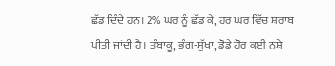ਛੱਡ ਦਿੰਦੇ ਹਨ। 2% ਘਰ ਨੂੰ ਛੱਡ ਕੇ, ਹਰ ਘਰ ਵਿੱਚ ਸ਼ਰਾਬ ਪੀਤੀ ਜਾਂਦੀ ਹੈ। ਤੰਬਾਕੂ, ਭੰਗ-ਸੁੱਖਾ, ਡੋਡੇ ਹੋਰ ਕਈ ਨਸ਼ੇ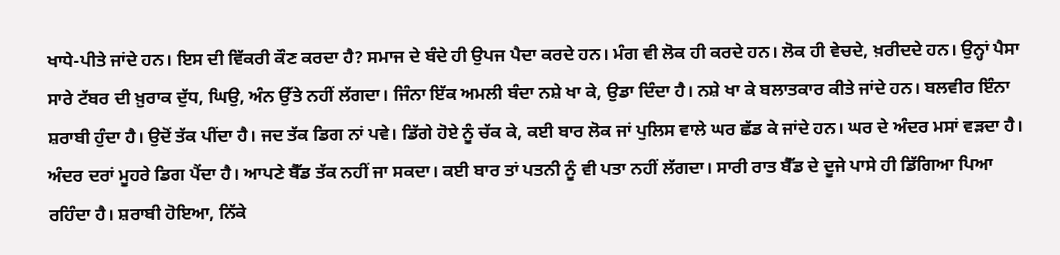ਖਾਧੇ-ਪੀਤੇ ਜਾਂਦੇ ਹਨ। ਇਸ ਦੀ ਵਿੱਕਰੀ ਕੌਣ ਕਰਦਾ ਹੈ? ਸਮਾਜ ਦੇ ਬੰਦੇ ਹੀ ਉਪਜ ਪੈਦਾ ਕਰਦੇ ਹਨ। ਮੰਗ ਵੀ ਲੋਕ ਹੀ ਕਰਦੇ ਹਨ। ਲੋਕ ਹੀ ਵੇਚਦੇ, ਖ਼ਰੀਦਦੇ ਹਨ। ਉਨ੍ਹਾਂ ਪੈਸਾ ਸਾਰੇ ਟੱਬਰ ਦੀ ਖ਼ੁਰਾਕ ਦੁੱਧ, ਘਿਉ, ਅੰਨ ਉੱਤੇ ਨਹੀਂ ਲੱਗਦਾ। ਜਿੰਨਾ ਇੱਕ ਅਮਲੀ ਬੰਦਾ ਨਸ਼ੇ ਖਾ ਕੇ, ਉਡਾ ਦਿੰਦਾ ਹੈ। ਨਸ਼ੇ ਖਾ ਕੇ ਬਲਾਤਕਾਰ ਕੀਤੇ ਜਾਂਦੇ ਹਨ। ਬਲਵੀਰ ਇੰਨਾ ਸ਼ਰਾਬੀ ਹੁੰਦਾ ਹੈ। ਉਦੋਂ ਤੱਕ ਪੀਂਦਾ ਹੈ। ਜਦ ਤੱਕ ਡਿਗ ਨਾਂ ਪਵੇ। ਡਿੱਗੇ ਹੋਏ ਨੂੰ ਚੱਕ ਕੇ, ਕਈ ਬਾਰ ਲੋਕ ਜਾਂ ਪੁਲਿਸ ਵਾਲੇ ਘਰ ਛੱਡ ਕੇ ਜਾਂਦੇ ਹਨ। ਘਰ ਦੇ ਅੰਦਰ ਮਸਾਂ ਵੜਦਾ ਹੈ। ਅੰਦਰ ਦਰਾਂ ਮੂਹਰੇ ਡਿਗ ਪੈਂਦਾ ਹੈ। ਆਪਣੇ ਬੈੱਡ ਤੱਕ ਨਹੀਂ ਜਾ ਸਕਦਾ। ਕਈ ਬਾਰ ਤਾਂ ਪਤਨੀ ਨੂੰ ਵੀ ਪਤਾ ਨਹੀਂ ਲੱਗਦਾ। ਸਾਰੀ ਰਾਤ ਬੈੱਡ ਦੇ ਦੂਜੇ ਪਾਸੇ ਹੀ ਡਿੱਗਿਆ ਪਿਆ ਰਹਿੰਦਾ ਹੈ। ਸ਼ਰਾਬੀ ਹੋਇਆ, ਨਿੱਕੇ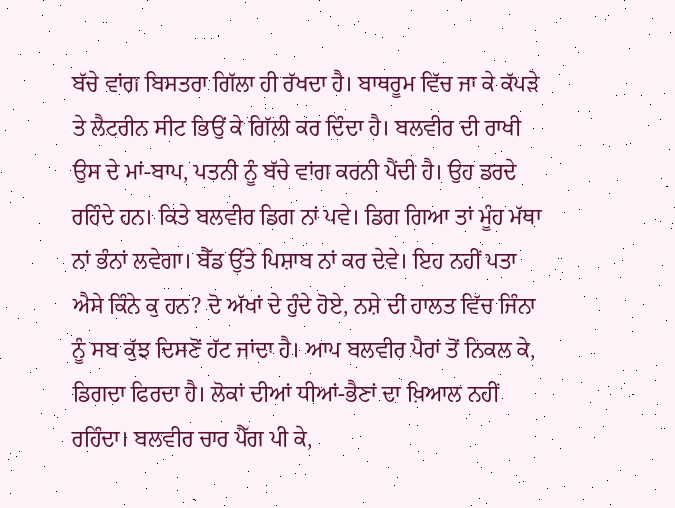ਬੱਚੇ ਵਾਂਗ ਬਿਸਤਰਾ ਗਿੱਲਾ ਹੀ ਰੱਖਦਾ ਹੈ। ਬਾਥਰੂਮ ਵਿੱਚ ਜਾ ਕੇ ਕੱਪੜੇ ਤੇ ਲੈਟਰੀਨ ਸੀਟ ਭਿਉਂ ਕੇ ਗਿੱਲੀ ਕਰ ਦਿੰਦਾ ਹੈ। ਬਲਵੀਰ ਦੀ ਰਾਖੀ ਉਸ ਦੇ ਮਾਂ-ਬਾਪ, ਪਤਨੀ ਨੂੰ ਬੱਚੇ ਵਾਂਗ ਕਰਨੀ ਪੈਂਦੀ ਹੈ। ਉਹ ਡਰਦੇ ਰਹਿੰਦੇ ਹਨ। ਕਿਤੇ ਬਲਵੀਰ ਡਿਗ ਨਾਂ ਪਵੇ। ਡਿਗ ਗਿਆ ਤਾਂ ਮੂੰਹ ਮੱਥਾ ਨਾਂ ਭੰਨਾਂ ਲਵੇਗਾ। ਬੈੱਡ ਉੱਤੇ ਪਿਸ਼ਾਬ ਨਾਂ ਕਰ ਦੇਵੇ। ਇਹ ਨਹੀਂ ਪਤਾ ਐਸੇ ਕਿੰਨੇ ਕੁ ਹਨ? ਦੋ ਅੱਖਾਂ ਦੇ ਹੁੰਦੇ ਹੋਏ, ਨਸ਼ੇ ਦੀ ਹਾਲਤ ਵਿੱਚ ਜਿੰਨਾ ਨੂੰ ਸਬ ਕੁੱਝ ਦਿਸਣੋਂ ਹੱਟ ਜਾਂਦਾ ਹੈ। ਆਪ ਬਲਵੀਰ ਪੈਰਾਂ ਤੋਂ ਨਿਕਲ ਕੇ, ਡਿਗਦਾ ਫਿਰਦਾ ਹੈ। ਲੋਕਾਂ ਦੀਆਂ ਧੀਆਂ-ਭੈਣਾਂ ਦਾ ਖ਼ਿਆਲ ਨਹੀਂ ਰਹਿੰਦਾ। ਬਲਵੀਰ ਚਾਰ ਪੈੱਗ ਪੀ ਕੇ,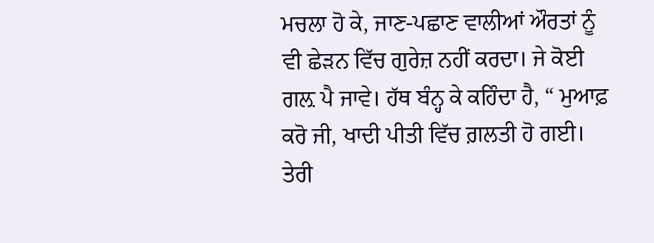ਮਚਲਾ ਹੋ ਕੇ, ਜਾਣ-ਪਛਾਣ ਵਾਲੀਆਂ ਔਰਤਾਂ ਨੂੰ ਵੀ ਛੇੜਨ ਵਿੱਚ ਗੁਰੇਜ਼ ਨਹੀਂ ਕਰਦਾ। ਜੇ ਕੋਈ ਗਲ਼ ਪੈ ਜਾਵੇ। ਹੱਥ ਬੰਨ੍ਹ ਕੇ ਕਹਿੰਦਾ ਹੈ, “ ਮੁਆਫ਼ ਕਰੋ ਜੀ, ਖਾਦੀ ਪੀਤੀ ਵਿੱਚ ਗ਼ਲਤੀ ਹੋ ਗਈ। ਤੇਰੀ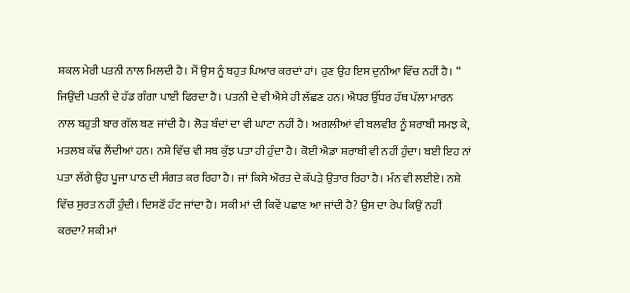ਸ਼ਕਲ ਮੇਰੀ ਪਤਨੀ ਨਾਲ ਮਿਲਦੀ ਹੈ। ਮੈਂ ਉਸ ਨੂੰ ਬਹੁਤ ਪਿਆਰ ਕਰਦਾਂ ਹਾਂ। ਹੁਣ ਉਹ ਇਸ ਦੁਨੀਆ ਵਿੱਚ ਨਹੀਂ ਹੈ। “ ਜਿਉਂਦੀ ਪਤਨੀ ਦੇ ਹੱਡ ਗੰਗਾ ਪਾਈ ਫਿਰਦਾ ਹੈ। ਪਤਨੀ ਦੇ ਵੀ ਐਸੇ ਹੀ ਲੱਛਣ ਹਨ। ਐਧਰ ਉੱਧਰ ਹੱਥ ਪੱਲਾ ਮਾਰਨ ਨਾਲ ਬਹੁਤੀ ਬਾਰ ਗੱਲ ਬਣ ਜਾਂਦੀ ਹੈ। ਲੋੜ ਬੰਦਾਂ ਦਾ ਵੀ ਘਾਟਾ ਨਹੀਂ ਹੈ। ਅਗਲੀਆਂ ਵੀ ਬਲਵੀਰ ਨੂੰ ਸ਼ਰਾਬੀ ਸਮਝ ਕੇ, ਮਤਲਬ ਕੱਢ ਲੈਂਦੀਆਂ ਹਨ। ਨਸ਼ੇ ਵਿੱਚ ਵੀ ਸਬ ਕੁੱਝ ਪਤਾ ਹੀ ਹੁੰਦਾ ਹੈ। ਕੋਈ ਐਡਾ ਸ਼ਰਾਬੀ ਵੀ ਨਹੀਂ ਹੁੰਦਾ। ਬਈ ਇਹ ਨਾਂ ਪਤਾ ਲੱਗੇ ਉਹ ਪੂਜਾ ਪਾਠ ਦੀ ਸੰਗਤ ਕਰ ਰਿਹਾ ਹੈ। ਜਾਂ ਕਿਸੇ ਔਰਤ ਦੇ ਕੱਪੜੇ ਉਤਾਰ ਰਿਹਾ ਹੈ। ਮੰਨ ਵੀ ਲਈਏ। ਨਸ਼ੇ ਵਿੱਚ ਸੁਰਤ ਨਹੀਂ ਹੁੰਦੀ। ਦਿਸਣੋਂ ਹੱਟ ਜਾਂਦਾ ਹੈ। ਸਕੀ ਮਾਂ ਦੀ ਕਿਵੇਂ ਪਛਾਣ ਆ ਜਾਂਦੀ ਹੈ? ਉਸ ਦਾ ਰੇਪ ਕਿਉਂ ਨਹੀਂ ਕਰਦਾ? ਸਕੀ ਮਾਂ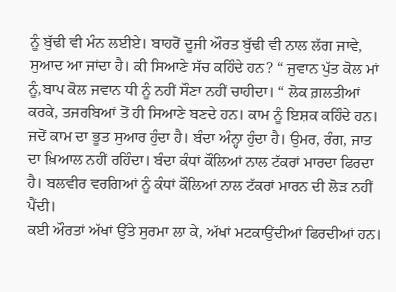ਨੂੰ ਬੁੱਢੀ ਵੀ ਮੰਨ ਲਈਏ। ਬਾਹਰੋਂ ਦੂਜੀ ਔਰਤ ਬੁੱਢੀ ਵੀ ਨਾਲ ਲੱਗ ਜਾਵੇ, ਸੁਆਦ ਆ ਜਾਂਦਾ ਹੈ। ਕੀ ਸਿਆਣੇ ਸੱਚ ਕਹਿੰਦੇ ਹਨ? “ ਜੁਵਾਨ ਪੁੱਤ ਕੋਲ ਮਾਂ ਨੂੰ,ਬਾਪ ਕੋਲ ਜਵਾਨ ਧੀ ਨੂੰ ਨਹੀਂ ਸੌਣਾ ਨਹੀਂ ਚਾਹੀਦਾ। “ ਲੋਕ ਗ਼ਲਤੀਆਂ ਕਰਕੇ, ਤਜਰਬਿਆਂ ਤੋਂ ਹੀ ਸਿਆਣੇ ਬਣਦੇ ਹਨ। ਕਾਮ ਨੂੰ ਇਸ਼ਕ ਕਹਿੰਦੇ ਹਨ। ਜਦੋਂ ਕਾਮ ਦਾ ਭੂਤ ਸੁਆਰ ਹੁੰਦਾ ਹੈ। ਬੰਦਾ ਅੰਨ੍ਹਾ ਹੁੰਦਾ ਹੈ। ਉਮਰ, ਰੰਗ, ਜਾਤ ਦਾ ਖ਼ਿਆਲ ਨਹੀਂ ਰਹਿੰਦਾ। ਬੰਦਾ ਕੰਧਾਂ ਕੌਲਿਆਂ ਨਾਲ ਟੱਕਰਾਂ ਮਾਰਦਾ ਫਿਰਦਾ ਹੈ। ਬਲਵੀਰ ਵਰਗਿਆਂ ਨੂੰ ਕੰਧਾਂ ਕੌਲਿਆਂ ਨਾਲ ਟੱਕਰਾਂ ਮਾਰਨ ਦੀ ਲੋੜ ਨਹੀਂ ਪੈਂਦੀ।
ਕਈ ਔਰਤਾਂ ਅੱਖਾਂ ਉੱਤੇ ਸੁਰਮਾ ਲਾ ਕੇ, ਅੱਖਾਂ ਮਟਕਾਉਂਦੀਆਂ ਫਿਰਦੀਆਂ ਹਨ।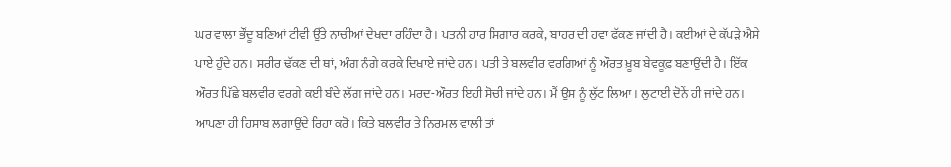ਘਰ ਵਾਲਾ ਭੌਂਦੂ ਬਣਿਆਂ ਟੀਵੀ ਉੱਤੇ ਨਾਚੀਆਂ ਦੇਖਦਾ ਰਹਿੰਦਾ ਹੈ। ਪਤਨੀ ਹਾਰ ਸਿਗਾਰ ਕਰਕੇ, ਬਾਹਰ ਦੀ ਹਵਾ ਫੱਕਣ ਜਾਂਦੀ ਹੈ। ਕਈਆਂ ਦੇ ਕੱਪੜੇ ਐਸੇ ਪਾਏ ਹੁੰਦੇ ਹਨ। ਸਰੀਰ ਢੱਕਣ ਦੀ ਥਾਂ, ਅੰਗ ਨੰਗੇ ਕਰਕੇ ਦਿਖਾਏ ਜਾਂਦੇ ਹਨ। ਪਤੀ ਤੇ ਬਲਵੀਰ ਵਰਗਿਆਂ ਨੂੰ ਔਰਤ ਖ਼ੂਬ ਬੇਵਕੂਫ਼ ਬਣਾਉਂਦੀ ਹੈ। ਇੱਕ ਔਰਤ ਪਿੱਛੇ ਬਲਵੀਰ ਵਰਗੇ ਕਈ ਬੰਦੇ ਲੱਗ ਜਾਂਦੇ ਹਨ। ਮਰਦ-ਔਰਤ ਇਹੀ ਸੋਚੀ ਜਾਂਦੇ ਹਨ। ਮੈਂ ਉਸ ਨੂੰ ਲੁੱਟ ਲਿਆ। ਲੁਟਾਈ ਦੋਨੇਂ ਹੀ ਜਾਂਦੇ ਹਨ। ਆਪਣਾ ਹੀ ਹਿਸਾਬ ਲਗਾਉਂਦੇ ਰਿਹਾ ਕਰੋ। ਕਿਤੇ ਬਲਵੀਰ ਤੇ ਨਿਰਮਲ ਵਾਲੀ ਤਾਂ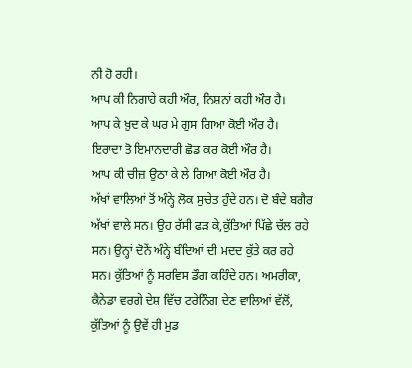ਨੀ ਹੋ ਰਹੀ।
ਆਪ ਕੀ ਨਿਗਾਹੇ ਕਹੀ ਔਰ, ਨਿਸ਼ਨਾਂ ਕਹੀ ਔਰ ਹੈ।
ਆਪ ਕੇ ਖ਼ੁਦ ਕੇ ਘਰ ਮੇ ਗੁਸ ਗਿਆ ਕੋਈ ਔਰ ਹੈ।
ਇਰਾਦਾ ਤੋ ਇਮਾਨਦਾਰੀ ਛੋਡ ਕਰ ਕੋਈ ਔਰ ਹੈ।
ਆਪ ਕੀ ਚੀਜ਼ ਉਠਾ ਕੇ ਲੇ ਗਿਆ ਕੋਈ ਔਰ ਹੈ।
ਅੱਖਾਂ ਵਾਲਿਆਂ ਤੋਂ ਅੰਨ੍ਹੇ ਲੋਕ ਸੁਚੇਤ ਹੁੰਦੇ ਹਨ। ਦੋ ਬੰਦੇ ਬਗੈਰ ਅੱਖਾਂ ਵਾਲੇ ਸਨ। ਉਹ ਰੱਸੀ ਫੜ ਕੇ,ਕੁੱਤਿਆਂ ਪਿੱਛੇ ਚੱਲ ਰਹੇ ਸਨ। ਉਨ੍ਹਾਂ ਦੋਨੇਂ ਅੰਨ੍ਹੇ ਬੰਦਿਆਂ ਦੀ ਮਦਦ ਕੁੱਤੇ ਕਰ ਰਹੇ ਸਨ। ਕੁੱਤਿਆਂ ਨੂੰ ਸਰਵਿਸ ਡੌਗ ਕਹਿੰਦੇ ਹਨ। ਅਮਰੀਕਾ, ਕੈਨੇਡਾ ਵਰਗੇ ਦੇਸ਼ ਵਿੱਚ ਟਰੇਨਿੰਗ ਦੇਣ ਵਾਲਿਆਂ ਵੱਲੋਂ, ਕੁੱਤਿਆਂ ਨੂੰ ਉਵੇਂ ਹੀ ਮੁਡ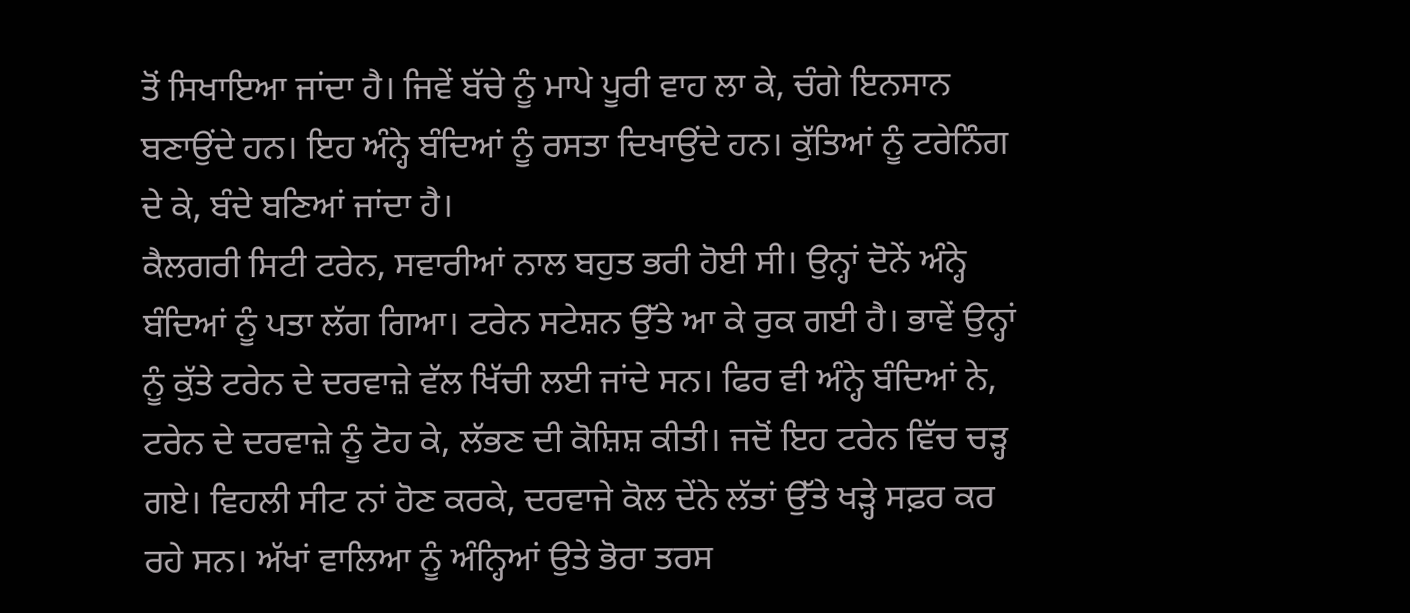ਤੋਂ ਸਿਖਾਇਆ ਜਾਂਦਾ ਹੈ। ਜਿਵੇਂ ਬੱਚੇ ਨੂੰ ਮਾਪੇ ਪੂਰੀ ਵਾਹ ਲਾ ਕੇ, ਚੰਗੇ ਇਨਸਾਨ ਬਣਾਉਂਦੇ ਹਨ। ਇਹ ਅੰਨ੍ਹੇ ਬੰਦਿਆਂ ਨੂੰ ਰਸਤਾ ਦਿਖਾਉਂਦੇ ਹਨ। ਕੁੱਤਿਆਂ ਨੂੰ ਟਰੇਨਿੰਗ ਦੇ ਕੇ, ਬੰਦੇ ਬਣਿਆਂ ਜਾਂਦਾ ਹੈ।
ਕੈਲਗਰੀ ਸਿਟੀ ਟਰੇਨ, ਸਵਾਰੀਆਂ ਨਾਲ ਬਹੁਤ ਭਰੀ ਹੋਈ ਸੀ। ਉਨ੍ਹਾਂ ਦੋਨੇਂ ਅੰਨ੍ਹੇ ਬੰਦਿਆਂ ਨੂੰ ਪਤਾ ਲੱਗ ਗਿਆ। ਟਰੇਨ ਸਟੇਸ਼ਨ ਉੱਤੇ ਆ ਕੇ ਰੁਕ ਗਈ ਹੈ। ਭਾਵੇਂ ਉਨ੍ਹਾਂ ਨੂੰ ਕੁੱਤੇ ਟਰੇਨ ਦੇ ਦਰਵਾਜ਼ੇ ਵੱਲ ਖਿੱਚੀ ਲਈ ਜਾਂਦੇ ਸਨ। ਫਿਰ ਵੀ ਅੰਨ੍ਹੇ ਬੰਦਿਆਂ ਨੇ, ਟਰੇਨ ਦੇ ਦਰਵਾਜ਼ੇ ਨੂੰ ਟੋਹ ਕੇ, ਲੱਭਣ ਦੀ ਕੋਸ਼ਿਸ਼ ਕੀਤੀ। ਜਦੋਂ ਇਹ ਟਰੇਨ ਵਿੱਚ ਚੜ੍ਹ ਗਏ। ਵਿਹਲੀ ਸੀਟ ਨਾਂ ਹੋਣ ਕਰਕੇ, ਦਰਵਾਜੇ ਕੋਲ ਦੇਂਨੇ ਲੱਤਾਂ ਉੱਤੇ ਖੜ੍ਹੇ ਸਫ਼ਰ ਕਰ ਰਹੇ ਸਨ। ਅੱਖਾਂ ਵਾਲਿਆ ਨੂੰ ਅੰਨ੍ਹਿਆਂ ਉਤੇ ਭੋਰਾ ਤਰਸ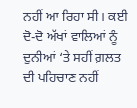ਨਹੀਂ ਆ ਰਿਹਾ ਸੀ। ਕਈ ਦੋ-ਦੋ ਅੱਖਾਂ ਵਾਲਿਆਂ ਨੂੰ ਦੁਨੀਆਂ ‘ਤੇ ਸਹੀਂ ਗ਼ਲਤ ਦੀ ਪਹਿਚਾਣ ਨਹੀਂ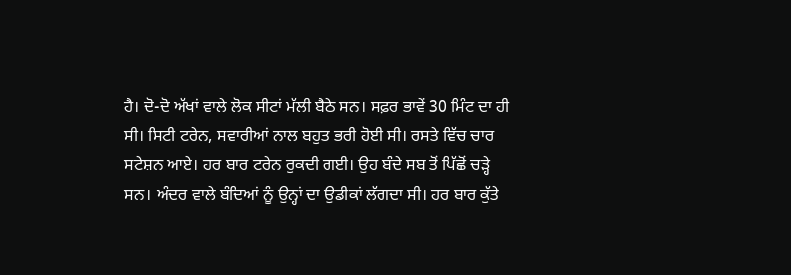ਹੈ। ਦੋ-ਦੋ ਅੱਖਾਂ ਵਾਲੇ ਲੋਕ ਸੀਟਾਂ ਮੱਲੀ ਬੈਠੇ ਸਨ। ਸਫ਼ਰ ਭਾਵੇਂ 30 ਮਿੰਟ ਦਾ ਹੀ ਸੀ। ਸਿਟੀ ਟਰੇਨ, ਸਵਾਰੀਆਂ ਨਾਲ ਬਹੁਤ ਭਰੀ ਹੋਈ ਸੀ। ਰਸਤੇ ਵਿੱਚ ਚਾਰ ਸਟੇਸ਼ਨ ਆਏ। ਹਰ ਬਾਰ ਟਰੇਨ ਰੁਕਦੀ ਗਈ। ਉਹ ਬੰਦੇ ਸਬ ਤੋਂ ਪਿੱਛੋਂ ਚੜ੍ਹੇ ਸਨ। ਅੰਦਰ ਵਾਲੇ ਬੰਦਿਆਂ ਨੂੰ ਉਨ੍ਹਾਂ ਦਾ ਉਡੀਕਾਂ ਲੱਗਦਾ ਸੀ। ਹਰ ਬਾਰ ਕੁੱਤੇ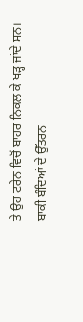ਤੇ ਉਹ ਟਰੇਨ ਵਿਚੋਂ ਬਾਹਰ ਨਿਕਲ ਕੇ ਖੜ੍ਹ ਜਾਂਦੇ ਸਨ। ਬਾਕੀ ਬੰਦਿਆਂ ਦੇ ਉੱਤਰਨ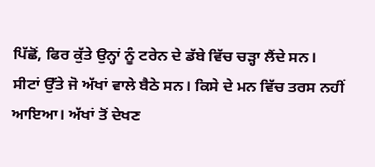ਪਿੱਛੋਂ, ਫਿਰ ਕੁੱਤੇ ਉਨ੍ਹਾਂ ਨੂੰ ਟਰੇਨ ਦੇ ਡੱਬੇ ਵਿੱਚ ਚੜ੍ਹਾ ਲੈਂਦੇ ਸਨ। ਸੀਟਾਂ ਉੱਤੇ ਜੋ ਅੱਖਾਂ ਵਾਲੇ ਬੈਠੇ ਸਨ। ਕਿਸੇ ਦੇ ਮਨ ਵਿੱਚ ਤਰਸ ਨਹੀਂ ਆਇਆ। ਅੱਖਾਂ ਤੋਂ ਦੇਖਣ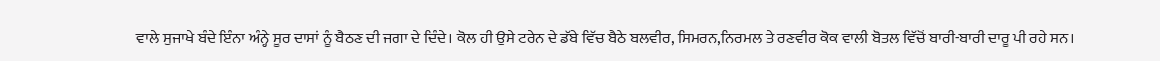ਵਾਲੇ ਸੁਜਾਖੇ ਬੰਦੇ ਇੰਨਾ ਅੰਨ੍ਹੇ ਸੂਰ ਦਾਸਾਂ ਨੂੰ ਬੈਠਣ ਦੀ ਜਗਾ ਦੇ ਦਿੰਦੇ। ਕੋਲ ਹੀ ਉਸੇ ਟਰੇਨ ਦੇ ਡੱਬੇ ਵਿੱਚ ਬੈਠੇ ਬਲਵੀਰ, ਸਿਮਰਨ,ਨਿਰਮਲ ਤੇ ਰਣਵੀਰ ਕੋਕ ਵਾਲੀ ਬੋਤਲ ਵਿੱਚੋਂ ਬਾਰੀ-ਬਾਰੀ ਦਾਰੂ ਪੀ ਰਹੇ ਸਨ।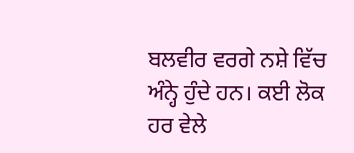ਬਲਵੀਰ ਵਰਗੇ ਨਸ਼ੇ ਵਿੱਚ ਅੰਨ੍ਹੇ ਹੁੰਦੇ ਹਨ। ਕਈ ਲੋਕ ਹਰ ਵੇਲੇ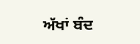ਅੱਖਾਂ ਬੰਦ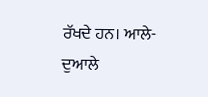ਰੱਖਦੇ ਹਨ। ਆਲੇ-ਦੁਆਲੇ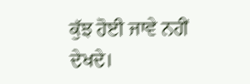ਕੁੱਝ ਹੋਈ ਜਾਵੇ ਨਹੀਂ ਦੇਖਦੇ।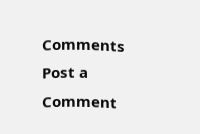Comments
Post a Comment